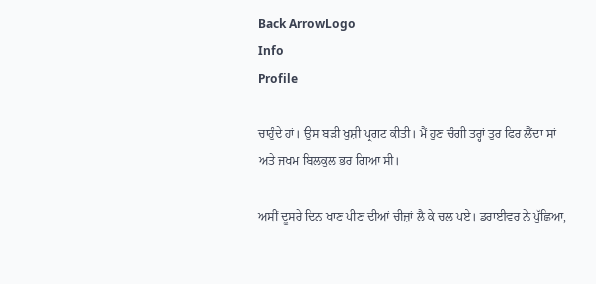Back ArrowLogo
Info
Profile

ਚਾਹੁੰਦੇ ਹਾਂ। ਉਸ ਬੜੀ ਖੁਸ਼ੀ ਪ੍ਰਗਟ ਕੀਤੀ। ਮੈਂ ਹੁਣ ਚੰਗੀ ਤਰ੍ਹਾਂ ਤੁਰ ਫਿਰ ਲੈਂਦਾ ਸਾਂ ਅਤੇ ਜਖਮ ਬਿਲਕੁਲ ਭਰ ਗਿਆ ਸੀ।

ਅਸੀਂ ਦੂਸਰੇ ਦਿਨ ਖਾਣ ਪੀਣ ਦੀਆਂ ਚੀਜ਼ਾਂ ਲੈ ਕੇ ਚਲ ਪਏ। ਡਰਾਈਵਰ ਨੇ ਪੁੱਛਿਆ,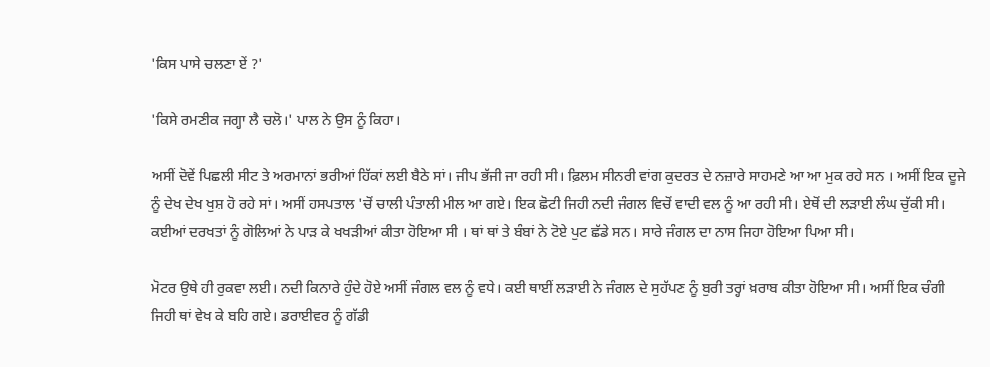'ਕਿਸ ਪਾਸੇ ਚਲਣਾ ਏਂ ?'

'ਕਿਸੇ ਰਮਣੀਕ ਜਗ੍ਹਾ ਲੈ ਚਲੋ।' ਪਾਲ ਨੇ ਉਸ ਨੂੰ ਕਿਹਾ।

ਅਸੀਂ ਦੋਵੇਂ ਪਿਛਲੀ ਸੀਟ ਤੇ ਅਰਮਾਨਾਂ ਭਰੀਆਂ ਹਿੱਕਾਂ ਲਈ ਬੈਠੇ ਸਾਂ। ਜੀਪ ਭੱਜੀ ਜਾ ਰਹੀ ਸੀ। ਫ਼ਿਲਮ ਸੀਨਰੀ ਵਾਂਗ ਕੁਦਰਤ ਦੇ ਨਜ਼ਾਰੇ ਸਾਹਮਣੇ ਆ ਆ ਮੁਕ ਰਹੇ ਸਨ । ਅਸੀਂ ਇਕ ਦੂਜੇ ਨੂੰ ਦੇਖ ਦੇਖ ਖੁਸ਼ ਹੋ ਰਹੇ ਸਾਂ। ਅਸੀਂ ਹਸਪਤਾਲ 'ਚੋਂ ਚਾਲੀ ਪੰਤਾਲੀ ਮੀਲ ਆ ਗਏ। ਇਕ ਛੋਟੀ ਜਿਹੀ ਨਦੀ ਜੰਗਲ ਵਿਚੋਂ ਵਾਦੀ ਵਲ ਨੂੰ ਆ ਰਹੀ ਸੀ। ਏਥੋਂ ਦੀ ਲੜਾਈ ਲੰਘ ਚੁੱਕੀ ਸੀ। ਕਈਆਂ ਦਰਖਤਾਂ ਨੂੰ ਗੋਲਿਆਂ ਨੇ ਪਾੜ ਕੇ ਖਖੜੀਆਂ ਕੀਤਾ ਹੋਇਆ ਸੀ । ਥਾਂ ਥਾਂ ਤੇ ਬੰਬਾਂ ਨੇ ਟੋਏ ਪੁਟ ਛੱਡੇ ਸਨ। ਸਾਰੇ ਜੰਗਲ ਦਾ ਨਾਸ ਜਿਹਾ ਹੋਇਆ ਪਿਆ ਸੀ।

ਮੋਟਰ ਉਥੇ ਹੀ ਰੁਕਵਾ ਲਈ। ਨਦੀ ਕਿਨਾਰੇ ਹੁੰਦੇ ਹੋਏ ਅਸੀਂ ਜੰਗਲ ਵਲ ਨੂੰ ਵਧੇ। ਕਈ ਥਾਈਂ ਲੜਾਈ ਨੇ ਜੰਗਲ ਦੇ ਸੁਹੱਪਣ ਨੂੰ ਬੁਰੀ ਤਰ੍ਹਾਂ ਖ਼ਰਾਬ ਕੀਤਾ ਹੋਇਆ ਸੀ। ਅਸੀਂ ਇਕ ਚੰਗੀ ਜਿਹੀ ਥਾਂ ਵੇਖ ਕੇ ਬਹਿ ਗਏ। ਡਰਾਈਵਰ ਨੂੰ ਗੱਡੀ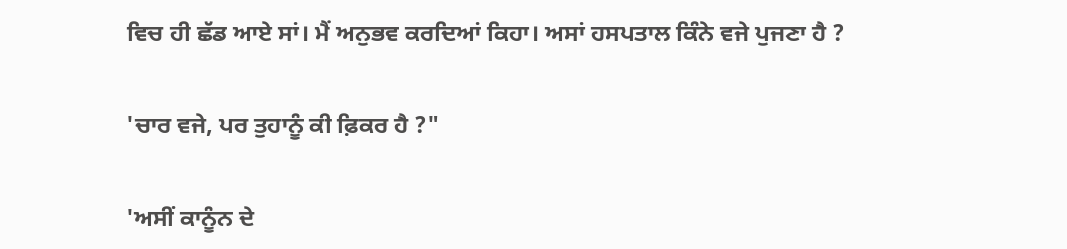ਵਿਚ ਹੀ ਛੱਡ ਆਏ ਸਾਂ। ਮੈਂ ਅਨੁਭਵ ਕਰਦਿਆਂ ਕਿਹਾ। ਅਸਾਂ ਹਸਪਤਾਲ ਕਿੰਨੇ ਵਜੇ ਪੁਜਣਾ ਹੈ ?

'ਚਾਰ ਵਜੇ, ਪਰ ਤੁਹਾਨੂੰ ਕੀ ਫ਼ਿਕਰ ਹੈ ?"

'ਅਸੀਂ ਕਾਨੂੰਨ ਦੇ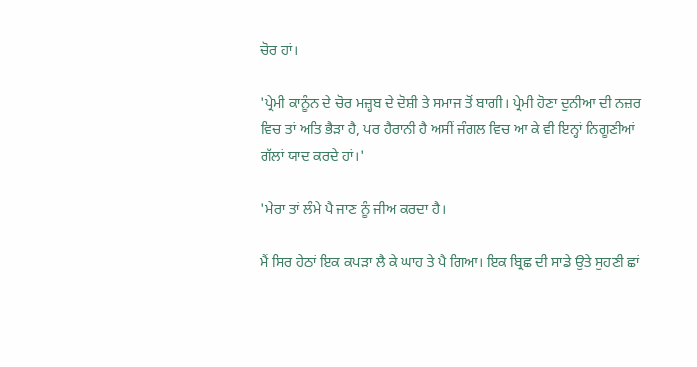ਚੋਰ ਹਾਂ।

'ਪ੍ਰੇਮੀ ਕਾਨੂੰਨ ਦੇ ਚੋਰ ਮਜ਼੍ਹਬ ਦੇ ਦੋਸ਼ੀ ਤੇ ਸਮਾਜ ਤੋਂ ਬਾਗੀ। ਪ੍ਰੇਮੀ ਹੋਣਾ ਦੁਨੀਆ ਦੀ ਨਜ਼ਰ ਵਿਚ ਤਾਂ ਅਤਿ ਭੈੜਾ ਹੈ, ਪਰ ਹੈਰਾਨੀ ਹੈ ਅਸੀਂ ਜੰਗਲ ਵਿਚ ਆ ਕੇ ਵੀ ਇਨ੍ਹਾਂ ਨਿਗੂਣੀਆਂ ਗੱਲਾਂ ਯਾਦ ਕਰਦੇ ਹਾਂ।'

'ਮੇਰਾ ਤਾਂ ਲੰਮੇ ਪੈ ਜਾਣ ਨੂੰ ਜੀਅ ਕਰਦਾ ਹੈ।

ਮੈਂ ਸਿਰ ਹੇਠਾਂ ਇਕ ਕਪੜਾ ਲੈ ਕੇ ਘਾਹ ਤੇ ਪੈ ਗਿਆ। ਇਕ ਬ੍ਰਿਛ ਦੀ ਸਾਡੇ ਉਤੇ ਸੁਹਣੀ ਛਾਂ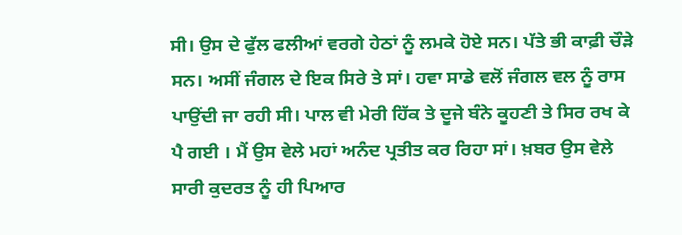ਸੀ। ਉਸ ਦੇ ਫੁੱਲ ਫਲੀਆਂ ਵਰਗੇ ਹੇਠਾਂ ਨੂੰ ਲਮਕੇ ਹੋਏ ਸਨ। ਪੱਤੇ ਭੀ ਕਾਫ਼ੀ ਚੌੜੇ ਸਨ। ਅਸੀਂ ਜੰਗਲ ਦੇ ਇਕ ਸਿਰੇ ਤੇ ਸਾਂ। ਹਵਾ ਸਾਡੇ ਵਲੋਂ ਜੰਗਲ ਵਲ ਨੂੰ ਰਾਸ ਪਾਉਂਦੀ ਜਾ ਰਹੀ ਸੀ। ਪਾਲ ਵੀ ਮੇਰੀ ਹਿੱਕ ਤੇ ਦੂਜੇ ਬੰਨੇ ਕੂਹਣੀ ਤੇ ਸਿਰ ਰਖ ਕੇ ਪੈ ਗਈ । ਮੈਂ ਉਸ ਵੇਲੇ ਮਹਾਂ ਅਨੰਦ ਪ੍ਰਤੀਤ ਕਰ ਰਿਹਾ ਸਾਂ। ਖ਼ਬਰ ਉਸ ਵੇਲੇ ਸਾਰੀ ਕੁਦਰਤ ਨੂੰ ਹੀ ਪਿਆਰ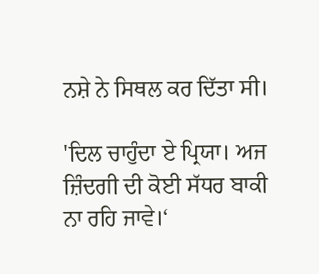ਨਸ਼ੇ ਨੇ ਸਿਥਲ ਕਰ ਦਿੱਤਾ ਸੀ।

'ਦਿਲ ਚਾਹੁੰਦਾ ਏ ਪ੍ਰਿਯਾ। ਅਜ ਜ਼ਿੰਦਗੀ ਦੀ ਕੋਈ ਸੱਧਰ ਬਾਕੀ ਨਾ ਰਹਿ ਜਾਵੇ।‘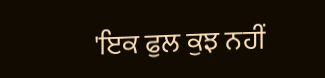'ਇਕ ਫੁਲ ਕੁਝ ਨਹੀਂ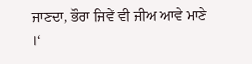ਜਾਣਦਾ, ਭੌਰਾ ਜਿਵੇਂ ਵੀ ਜੀਅ ਆਵੇ ਮਾਣੇ ।‘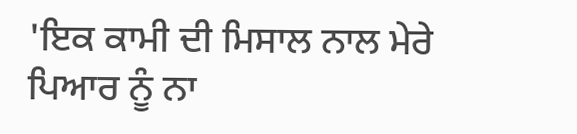'ਇਕ ਕਾਮੀ ਦੀ ਮਿਸਾਲ ਨਾਲ ਮੇਰੇ ਪਿਆਰ ਨੂੰ ਨਾ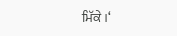ਮਿੱਕੇ ।‘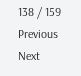138 / 159
Previous
Next